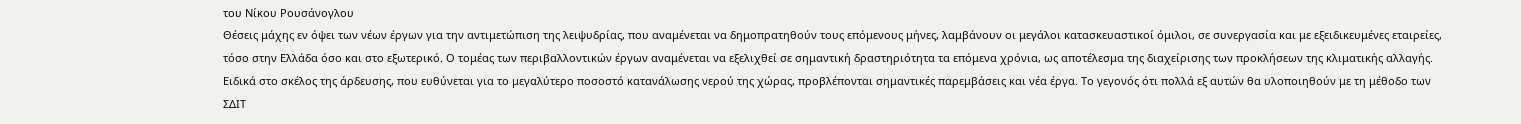του Νίκου Ρουσάνογλου
Θέσεις μάχης εν όψει των νέων έργων για την αντιμετώπιση της λειψυδρίας, που αναμένεται να δημοπρατηθούν τους επόμενους μήνες, λαμβάνουν οι μεγάλοι κατασκευαστικοί όμιλοι, σε συνεργασία και με εξειδικευμένες εταιρείες, τόσο στην Ελλάδα όσο και στο εξωτερικό. Ο τομέας των περιβαλλοντικών έργων αναμένεται να εξελιχθεί σε σημαντική δραστηριότητα τα επόμενα χρόνια, ως αποτέλεσμα της διαχείρισης των προκλήσεων της κλιματικής αλλαγής.
Ειδικά στο σκέλος της άρδευσης, που ευθύνεται για το μεγαλύτερο ποσοστό κατανάλωσης νερού της χώρας, προβλέπονται σημαντικές παρεμβάσεις και νέα έργα. Το γεγονός ότι πολλά εξ αυτών θα υλοποιηθούν με τη μέθοδο των ΣΔΙΤ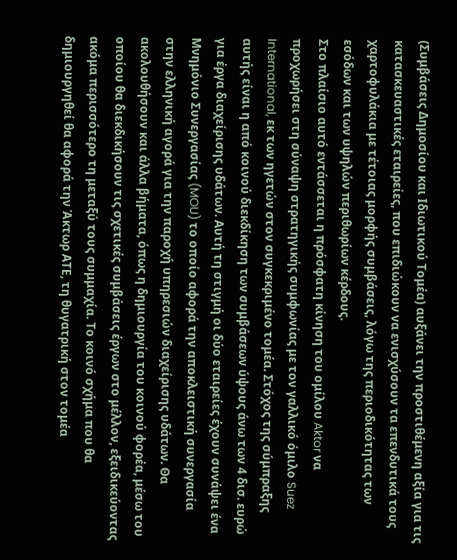(Συμβάσεις Δημοσίου και Ιδιωτικού Τομέα) αυξάνει την προστιθέμενη αξία για τις κατασκευαστικές εταιρείες, που επιδιώκουν να ενισχύσουν τα επενδυτικά τους χαρτοφυλάκια με τέτοιας μορφής συμβάσεις, λόγω της περιοδικότητας των εσόδων και των υψηλών περιθωρίων κέρδους.
Στο πλαίσιο αυτό εντάσσεται η πρόσφατη κίνηση του ομίλου Aktor να προχωρήσει στη σύναψη στρατηγικής συμφωνίας με τον γαλλικό όμιλο Suez International, εκ των ηγετών στον συγκεκριμένο τομέα. Στόχος της σύμπραξης αυτής είναι η από κοινού διεκδίκηση των συμβάσεων ύψους άνω των 4 δισ. ευρώ για έργα διαχείρισης υδάτων. Αυτή τη στιγμή οι δύο εταιρείες έχουν συνάψει ένα Μνημόνιο Συνεργασίας (MOU) το οποίο αφορά την αποκλειστική συνεργασία στην ελληνική αγορά για την παροχή υπηρεσιών διαχείρισης υδάτων. Θα ακολουθήσουν και άλλα βήματα, όπως η δημιουργία του κοινού φορέα, μέσω του οποίου θα διεκδικήσουν τις σχετικές συμβάσεις έργων στο μέλλον, εξειδικεύοντας ακόμα περισσότερο τη μεταξύ τους συμμαχία. Το κοινό σχήμα που θα δημιουργηθεί θα αφορά την Άκτωρ ΑΤΕ, τη θυγατρική στον τομέα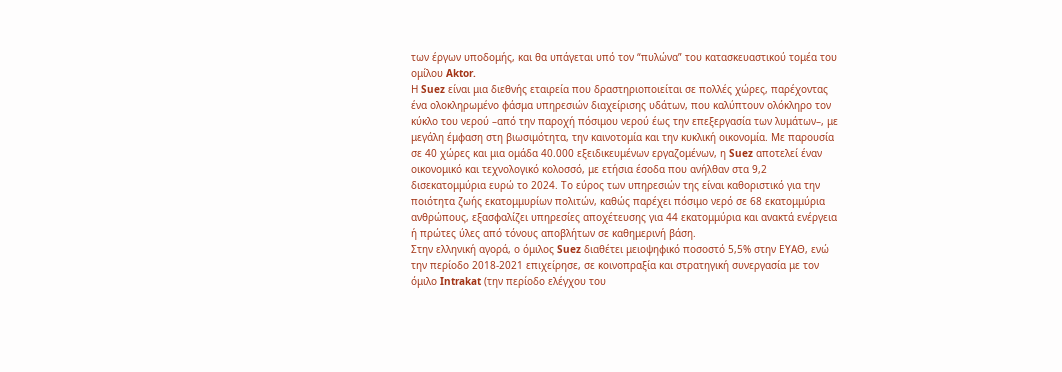των έργων υποδομής, και θα υπάγεται υπό τον “πυλώνα” του κατασκευαστικού τομέα του ομίλου Aktor.
Η Suez είναι μια διεθνής εταιρεία που δραστηριοποιείται σε πολλές χώρες, παρέχοντας ένα ολοκληρωμένο φάσμα υπηρεσιών διαχείρισης υδάτων, που καλύπτουν ολόκληρο τον κύκλο του νερού –από την παροχή πόσιμου νερού έως την επεξεργασία των λυμάτων–, με μεγάλη έμφαση στη βιωσιμότητα, την καινοτομία και την κυκλική οικονομία. Με παρουσία σε 40 χώρες και μια ομάδα 40.000 εξειδικευμένων εργαζομένων, η Suez αποτελεί έναν οικονομικό και τεχνολογικό κολοσσό, με ετήσια έσοδα που ανήλθαν στα 9,2 δισεκατομμύρια ευρώ το 2024. Το εύρος των υπηρεσιών της είναι καθοριστικό για την ποιότητα ζωής εκατομμυρίων πολιτών, καθώς παρέχει πόσιμο νερό σε 68 εκατομμύρια ανθρώπους, εξασφαλίζει υπηρεσίες αποχέτευσης για 44 εκατομμύρια και ανακτά ενέργεια ή πρώτες ύλες από τόνους αποβλήτων σε καθημερινή βάση.
Στην ελληνική αγορά, ο όμιλος Suez διαθέτει μειοψηφικό ποσοστό 5,5% στην ΕΥΑΘ, ενώ την περίοδο 2018-2021 επιχείρησε, σε κοινοπραξία και στρατηγική συνεργασία με τον όμιλο Intrakat (την περίοδο ελέγχου του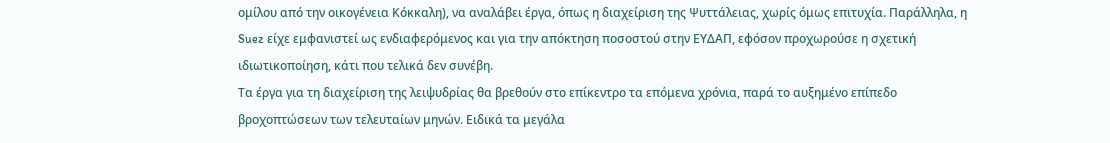ομίλου από την οικογένεια Κόκκαλη), να αναλάβει έργα, όπως η διαχείριση της Ψυττάλειας, χωρίς όμως επιτυχία. Παράλληλα, η Suez είχε εμφανιστεί ως ενδιαφερόμενος και για την απόκτηση ποσοστού στην ΕΥΔΑΠ, εφόσον προχωρούσε η σχετική ιδιωτικοποίηση, κάτι που τελικά δεν συνέβη.
Τα έργα για τη διαχείριση της λειψυδρίας θα βρεθούν στο επίκεντρο τα επόμενα χρόνια, παρά το αυξημένο επίπεδο βροχοπτώσεων των τελευταίων μηνών. Ειδικά τα μεγάλα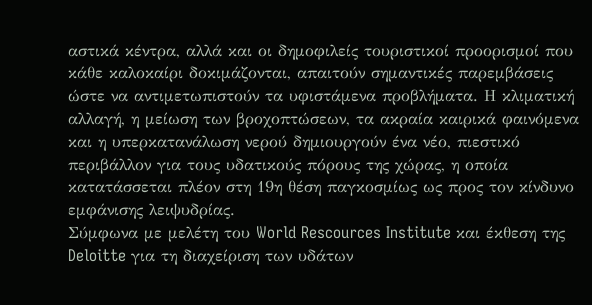αστικά κέντρα, αλλά και οι δημοφιλείς τουριστικοί προορισμοί που κάθε καλοκαίρι δοκιμάζονται, απαιτούν σημαντικές παρεμβάσεις ώστε να αντιμετωπιστούν τα υφιστάμενα προβλήματα. Η κλιματική αλλαγή, η μείωση των βροχοπτώσεων, τα ακραία καιρικά φαινόμενα και η υπερκατανάλωση νερού δημιουργούν ένα νέο, πιεστικό περιβάλλον για τους υδατικούς πόρους της χώρας, η οποία κατατάσσεται πλέον στη 19η θέση παγκοσμίως ως προς τον κίνδυνο εμφάνισης λειψυδρίας.
Σύμφωνα με μελέτη του World Rescources Institute και έκθεση της Deloitte για τη διαχείριση των υδάτων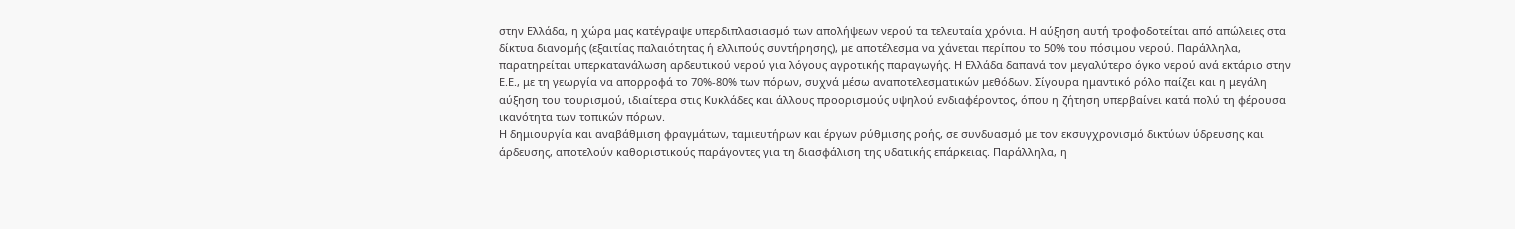στην Ελλάδα, η χώρα μας κατέγραψε υπερδιπλασιασμό των απολήψεων νερού τα τελευταία χρόνια. Η αύξηση αυτή τροφοδοτείται από απώλειες στα δίκτυα διανομής (εξαιτίας παλαιότητας ή ελλιπούς συντήρησης), με αποτέλεσμα να χάνεται περίπου το 50% του πόσιμου νερού. Παράλληλα, παρατηρείται υπερκατανάλωση αρδευτικού νερού για λόγους αγροτικής παραγωγής. Η Ελλάδα δαπανά τον μεγαλύτερο όγκο νερού ανά εκτάριο στην Ε.Ε., με τη γεωργία να απορροφά το 70%-80% των πόρων, συχνά μέσω αναποτελεσματικών μεθόδων. Σίγουρα ημαντικό ρόλο παίζει και η μεγάλη αύξηση του τουρισμού, ιδιαίτερα στις Κυκλάδες και άλλους προορισμούς υψηλού ενδιαφέροντος, όπου η ζήτηση υπερβαίνει κατά πολύ τη φέρουσα ικανότητα των τοπικών πόρων.
Η δημιουργία και αναβάθμιση φραγμάτων, ταμιευτήρων και έργων ρύθμισης ροής, σε συνδυασμό με τον εκσυγχρονισμό δικτύων ύδρευσης και άρδευσης, αποτελούν καθοριστικούς παράγοντες για τη διασφάλιση της υδατικής επάρκειας. Παράλληλα, η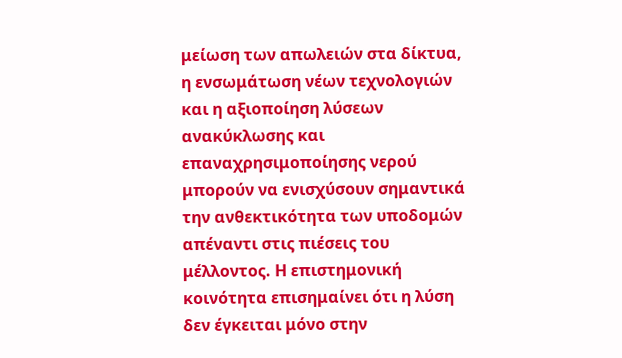μείωση των απωλειών στα δίκτυα, η ενσωμάτωση νέων τεχνολογιών και η αξιοποίηση λύσεων ανακύκλωσης και επαναχρησιμοποίησης νερού μπορούν να ενισχύσουν σημαντικά την ανθεκτικότητα των υποδομών απέναντι στις πιέσεις του μέλλοντος. Η επιστημονική κοινότητα επισημαίνει ότι η λύση δεν έγκειται μόνο στην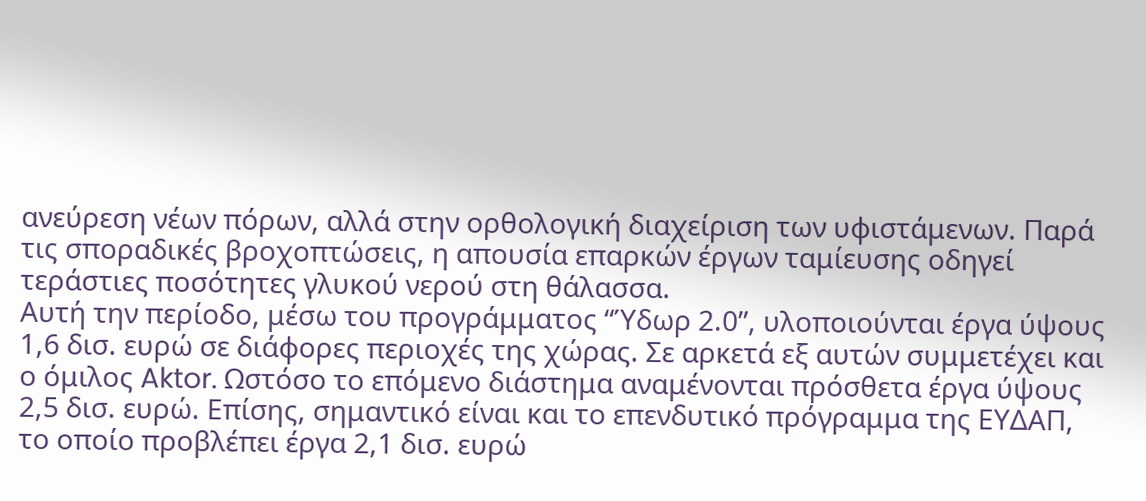ανεύρεση νέων πόρων, αλλά στην ορθολογική διαχείριση των υφιστάμενων. Παρά τις σποραδικές βροχοπτώσεις, η απουσία επαρκών έργων ταμίευσης οδηγεί τεράστιες ποσότητες γλυκού νερού στη θάλασσα.
Αυτή την περίοδο, μέσω του προγράμματος “Ύδωρ 2.0”, υλοποιούνται έργα ύψους 1,6 δισ. ευρώ σε διάφορες περιοχές της χώρας. Σε αρκετά εξ αυτών συμμετέχει και ο όμιλος Aktor. Ωστόσο το επόμενο διάστημα αναμένονται πρόσθετα έργα ύψους 2,5 δισ. ευρώ. Επίσης, σημαντικό είναι και το επενδυτικό πρόγραμμα της ΕΥΔΑΠ, το οποίο προβλέπει έργα 2,1 δισ. ευρώ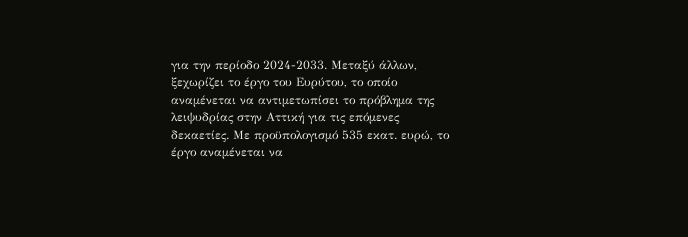για την περίοδο 2024-2033. Μεταξύ άλλων, ξεχωρίζει το έργο του Ευρύτου, το οποίο αναμένεται να αντιμετωπίσει το πρόβλημα της λειψυδρίας στην Αττική για τις επόμενες δεκαετίες. Με προϋπολογισμό 535 εκατ. ευρώ, το έργο αναμένεται να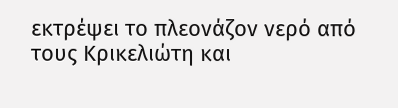εκτρέψει το πλεονάζον νερό από τους Κρικελιώτη και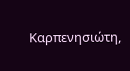Καρπενησιώτη,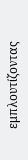εμπλουτίζοντας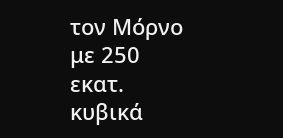τον Μόρνο με 250 εκατ. κυβικά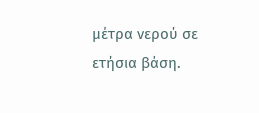μέτρα νερού σε ετήσια βάση.